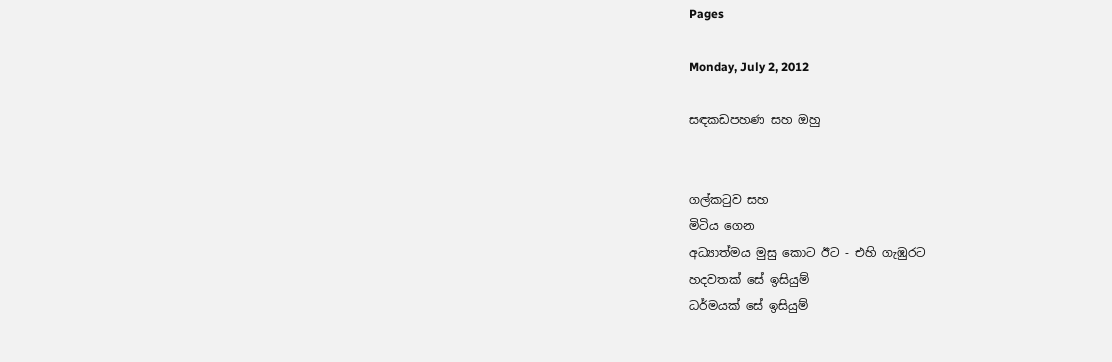Pages

Monday, July 2, 2012

සඳකඩපහණ සහ ඔහු


ගල්කටුව සහ
මිටිය ගෙන
අධ්‍යාත්මය මුසු කොට ඊට - එහි ගැඹුරට
හදවතක් සේ ඉසියුම්
ධර්මයක් සේ ඉසියුම්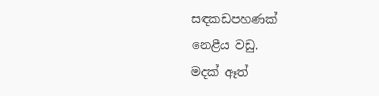සඳකඩපහණක්
නෙළීය වඩු.
මදක් ඈත්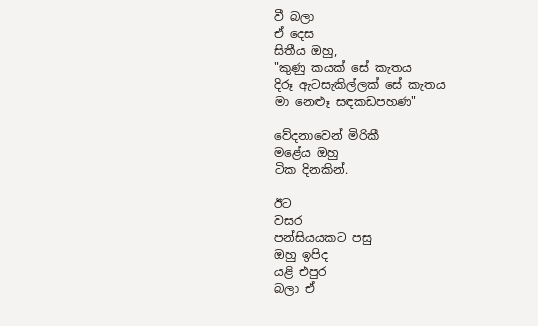වී බලා
ඒ දෙස
සිතීය ඔහු,
"කුණු කයක් සේ කැතය
දිරූ ඇටසැකිල්ලක් සේ කැතය
මා නෙළූ සඳකඩපහණ"

වේදනාවෙන් මිරිකී
මළේය ඔහු
ටික දිනකින්.

ඊට
වසර
පන්සියයකට පසු
ඔහු ඉපිද
යළි එපුර
බලා ඒ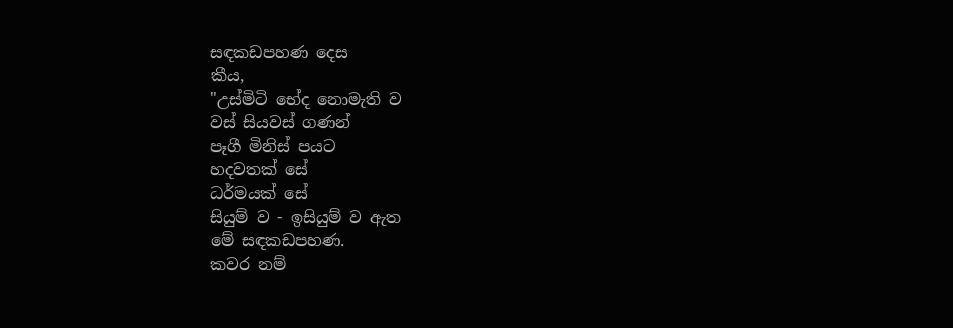සඳකඩපහණ දෙස
කීය,
"උස්මිටි භේද නොමැති ව
වස් සියවස් ගණන්
පෑගී මිනිස් පයට
හදවතක් සේ
ධර්මයක් සේ
සියුම් ව - ඉසියුම් ව ඇත
මේ සඳකඩපහණ.
කවර නම්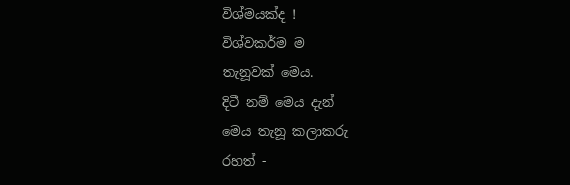විශ්මයක්ද !
විශ්වකර්ම ම
තැනූවක් මෙය.
දිටී නම් මෙය දැන්
මෙය තැනූ කලාකරු
රහත් -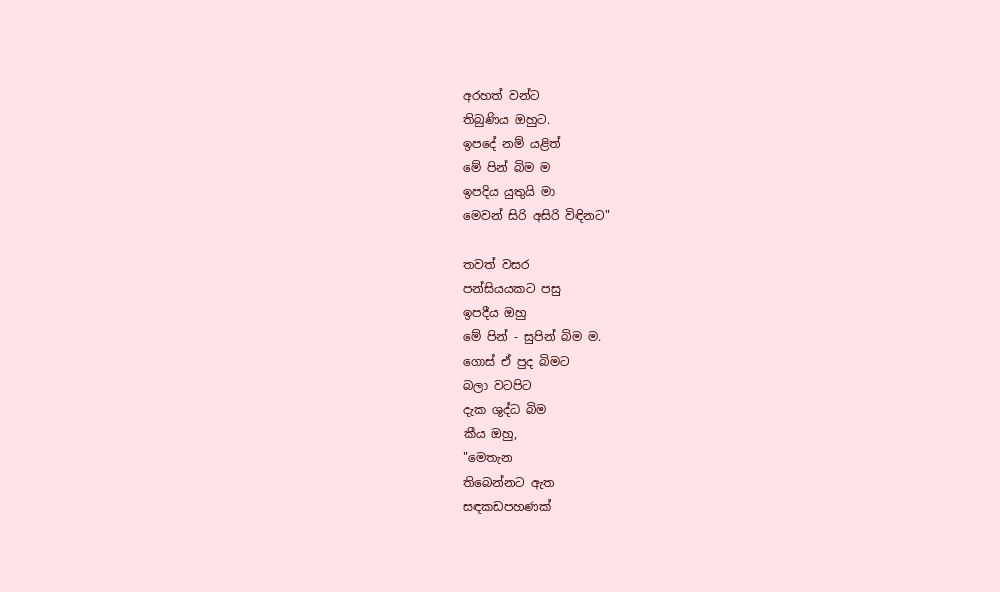අරහත් වන්ට
තිබුණිය ඔහුට.
ඉපදේ නම් යළිත්
මේ පින් බිම ම
ඉපදිය යුතුයි මා
මෙවන් සිරි අසිරි විඳිනට"

තවත් වසර
පන්සියයකට පසු
ඉපදීය ඔහු
මේ පින් - සුපින් බිම ම.
ගොස් ඒ පුද බිමට
බලා වටපිට
දැක ශුද්ධ බිම
කීය ඔහු,
"මෙතැන
තිබෙන්නට ඇත
සඳකඩපහණක්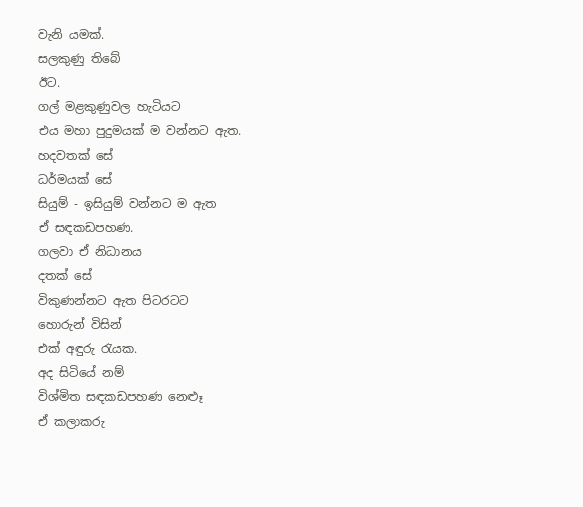වැනි යමක්.
සලකුණු තිබේ
ඊට.
ගල් මළකුණුවල හැටියට
එය මහා පුදුමයක් ම වන්නට ඇත.
හදවතක් සේ
ධර්මයක් සේ
සියුම් - ඉසියුම් වන්නට ම ඇත
ඒ සඳකඩපහණ.
ගලවා ඒ නිධානය
දතක් සේ
විකුණන්නට ඇත පිටරටට
හොරුන් විසින්
එක් අඳුරු රැයක.
අද සිටියේ නම්
විශ්මිත සඳකඩපහණ නෙළූ
ඒ කලාකරු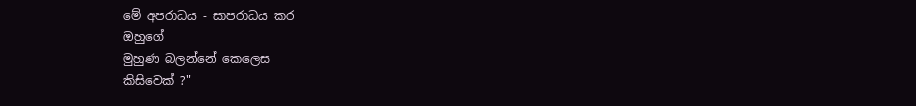මේ අපරාධය - සාපරාධය කර
ඔහුගේ
මුහුණ බලන්නේ කෙලෙස
කිසිවෙක් ?"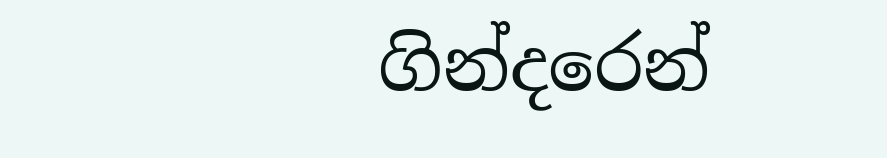ගින්දරෙන්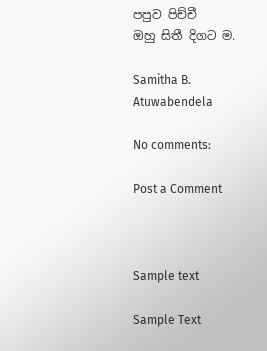පපුව පිච්චී
ඔහු සිතී දිගට ම.

Samitha B. Atuwabendela

No comments:

Post a Comment



Sample text

Sample Text